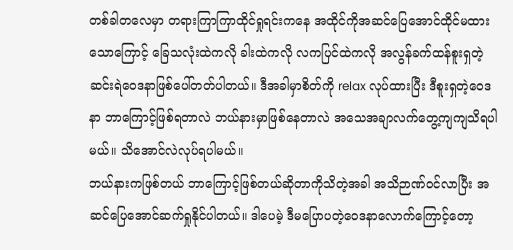တစ်ခါတလေမှာ တရားကြာကြာထိုင်ရှုရင်းကနေ အထိုင်ကိုအဆင်ပြေအောင်ထိုင်မထားသောကြောင့် ခြေသလုံးထဲကလို ခါးထဲကလို လကပြင်ထဲကလို အလွန်ခက်ထန်စူးရှတဲ့ ဆင်းရဲဝေဒနာဖြစ်ပေါ်တတ်ပါတယ်။ ဒီအခါမှာစိတ်ကို relax လုပ်ထားပြီး ဒီစူးရှတဲ့ဝေဒနာ ဘာကြောင့်ဖြစ်ရတာလဲ ဘယ်နားမှာဖြစ်နေတာလဲ အသေအချာလက်တွေ့ကျကျသိရပါမယ်။ သိအောင်လဲလုပ်ရပါမယ်။
ဘယ်နားကဖြစ်တယ် ဘာကြောင့်ဖြစ်တယ်ဆိုတာကိုသိတဲ့အခါ အသိဉာဏ်ဝင်လာပြီး အဆင်ပြေအောင်ဆက်ရှုနိုင်ပါတယ်။ ဒါပေမဲ့ ဒီမပြောပတဲ့ဝေဒနာလောက်ကြောင့်တော့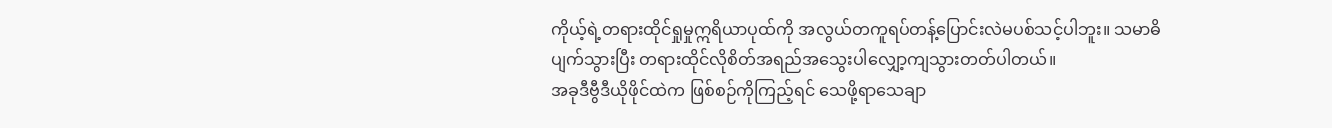ကိုယ့်ရဲ့တရားထိုင်ရှုမှုဣရိယာပုထ်ကို အလွယ်တကူရပ်တန့်ပြောင်းလဲမပစ်သင့်ပါဘူး။ သမာဓိပျက်သွားပြီး တရားထိုင်လိုစိတ်အရည်အသွေးပါလျှော့ကျသွားတတ်ပါတယ်။
အခုဒီဗွီဒီယိုဖိုင်ထဲက ဖြစ်စဉ်ကိုကြည့်ရင် သေဖို့ရာသေချာ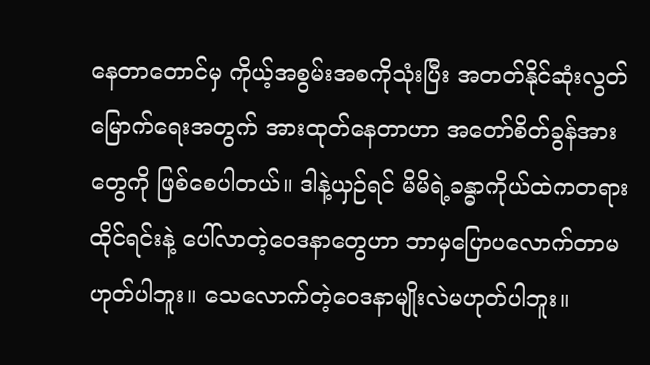နေတာတောင်မှ ကိုယ့်အစွမ်းအစကိုသုံးပြီး အတတ်နိုင်ဆုံးလွတ်မြောက်ရေးအတွက် အားထုတ်နေတာဟာ အတော်စိတ်ခွန်အားတွေကို ဖြစ်စေပါတယ်။ ဒါနဲ့ယှဉ်ရင် မိမိရဲ့ခန္ဓာကိုယ်ထဲကတရားထိုင်ရင်းနဲ့ ပေါ်လာတဲ့ဝေဒနာတွေဟာ ဘာမှပြောပလောက်တာမဟုတ်ပါဘူး။ သေလောက်တဲ့ဝေဒနာမျိုးလဲမဟုတ်ပါဘူး။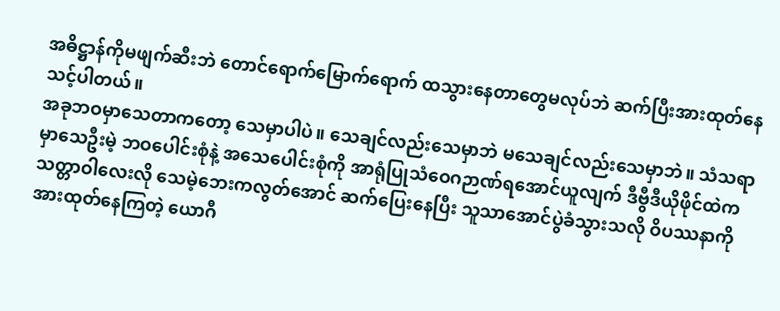အဓိဋ္ဌာန်ကိုမဖျက်ဆီးဘဲ တောင်ရောက်မြောက်ရောက် ထသွားနေတာတွေမလုပ်ဘဲ ဆက်ပြီးအားထုတ်နေသင့်ပါတယ်။
အခုဘဝမှာသေတာကတော့ သေမှာပါပဲ။ သေချင်လည်းသေမှာဘဲ မသေချင်လည်းသေမှာဘဲ။ သံသရာမှာသေဦးမဲ့ ဘဝပေါင်းစုံနဲ့ အသေပေါင်းစုံကို အာရုံပြုသံဝေဂဉာဏ်ရအောင်ယူလျက် ဒီဗွီဒီယိုဖိုင်ထဲက သတ္တာဝါလေးလို သေမဲ့ဘေးကလွတ်အောင် ဆက်ပြေးနေပြီး သူသာအောင်ပွဲခံသွားသလို ဝိပဿနာကိုအားထုတ်နေကြတဲ့ ယောဂီ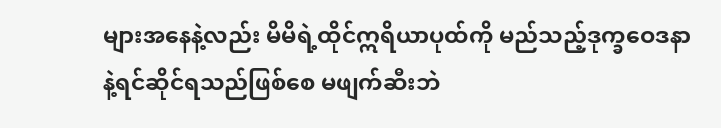များအနေနဲ့လည်း မိမိရဲ့ထိုင်ဣရိယာပုထ်ကို မည်သည့်ဒုက္ခဝေဒနာနဲ့ရင်ဆိုင်ရသည်ဖြစ်စေ မဖျက်ဆီးဘဲ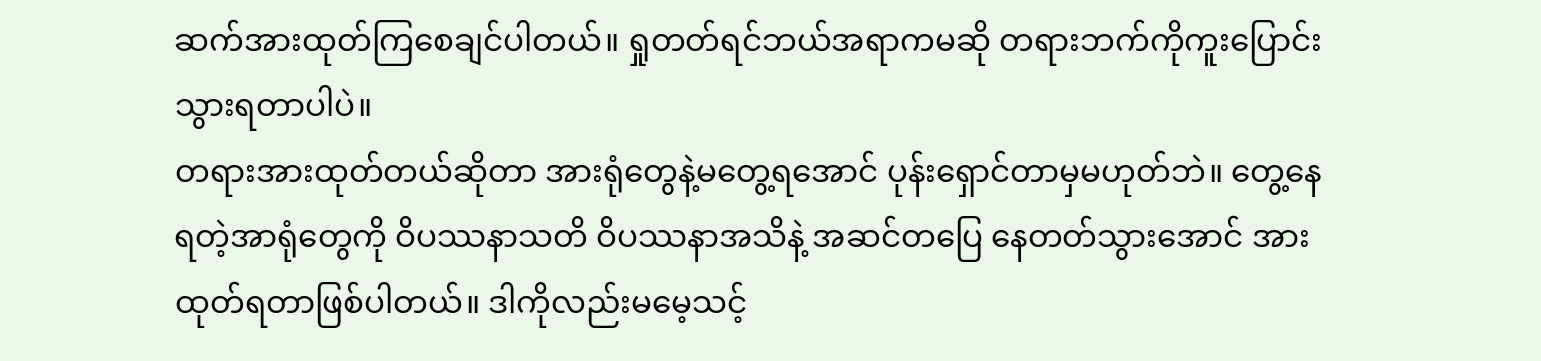ဆက်အားထုတ်ကြစေချင်ပါတယ်။ ရှုတတ်ရင်ဘယ်အရာကမဆို တရားဘက်ကိုကူးပြောင်းသွားရတာပါပဲ။
တရားအားထုတ်တယ်ဆိုတာ အားရုံတွေနဲ့မတွေ့ရအောင် ပုန်းရှောင်တာမှမဟုတ်ဘဲ။ တွေ့နေရတဲ့အာရုံတွေကို ဝိပဿနာသတိ ဝိပဿနာအသိနဲ့ အဆင်တပြေ နေတတ်သွားအောင် အားထုတ်ရတာဖြစ်ပါတယ်။ ဒါကိုလည်းမမေ့သင့်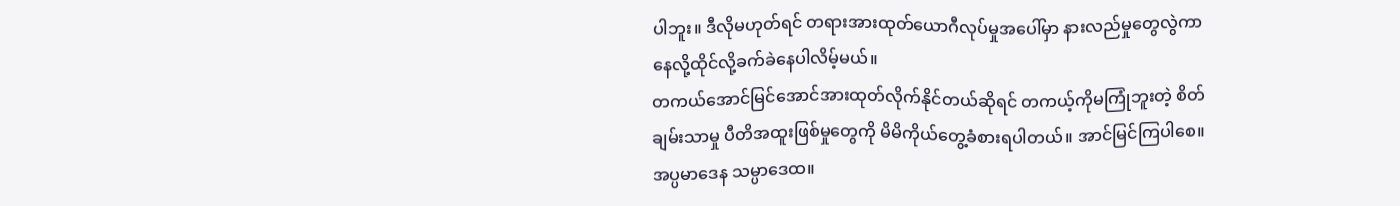ပါဘူး။ ဒီလိုမဟုတ်ရင် တရားအားထုတ်ယောဂီလုပ်မှုအပေါ်မှာ နားလည်မှုတွေလွဲကာ နေလို့ထိုင်လို့ခက်ခဲနေပါလိမ့်မယ်။
တကယ်အောင်မြင်အောင်အားထုတ်လိုက်နိုင်တယ်ဆိုရင် တကယ့်ကိုမကြုံဘူးတဲ့ စိတ်ချမ်းသာမှု ပီတိအထူးဖြစ်မှုတွေကို မိမိကိုယ်တွေ့ခံစားရပါတယ်။ အာင်မြင်ကြပါစေ။ အပ္ပမာဒေန သမ္ပာဒေထ။